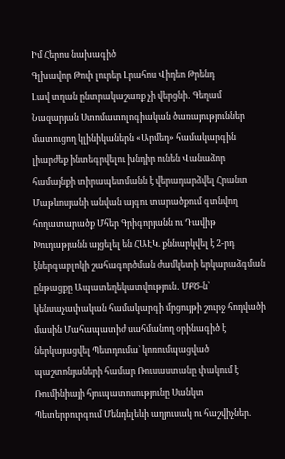Իմ Հերոս նախագիծ
Գլխավոր Թոփ լուրեր Լրահոս Վիդեո Թրենդ
Լավ տղան ընտրակաշառք չի վերցնի․ Գեղամ Նազարյան Ստոմատոլոգիական ծառայություններ մատուցող կլինիկաներն «Արմեդ» համակարգին լիարժեք ինտեգրվելու խնդիր ունեն Վանաձոր համայնքի տիրապետմանն է վերադարձվել Հրանտ Մաթևոսյանի անվան այգու տարածքում գտնվող հողատարածք Մհեր Գրիգորյանն ու Դավիթ Խուդաթյանն այցելել են ՀԱԷԿ. քննարկվել է 2-րդ էներգաբլոկի շահագործման ժամկետի երկարաձգման ընթացքը Ապատեղեկատվություն․ ՄՔԾ-ն՝ կենսաչափական համակարգի մրցույթի շուրջ հոդվածի մասին Մահապատիժ սահմանող օրինագիծ է ներկայացվել Պետդումա` կոռումպացված պաշտոնյաների համար Ռուսաստանը փակում է Ռումինիայի հյուպատոսությունը Սանկտ Պետերբուրգում Մենդելեևի աղյուսակ ու հաշվիչներ.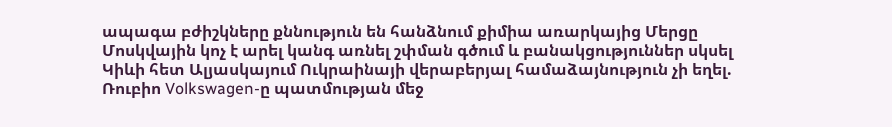ապագա բժիշկները քննություն են հանձնում քիմիա առարկայից Մերցը Մոսկվային կոչ է արել կանգ առնել շփման գծում և բանակցություններ սկսել Կիևի հետ Ալյասկայում Ուկրաինայի վերաբերյալ համաձայնություն չի եղել. Ռուբիո Volkswagen-ը պատմության մեջ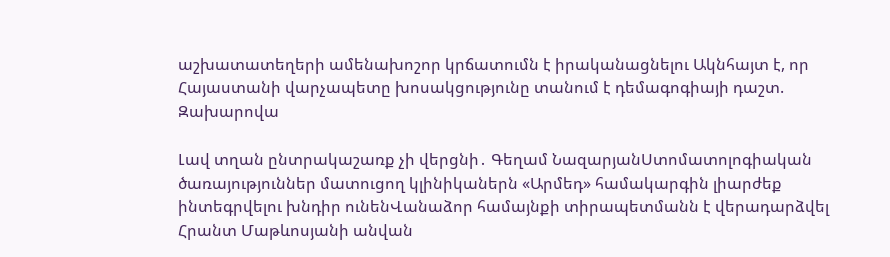աշխատատեղերի ամենախոշոր կրճատումն է իրականացնելու Ակնհայտ է, որ Հայաստանի վարչապետը խոսակցությունը տանում է դեմագոգիայի դաշտ. Զախարովա

Լավ տղան ընտրակաշառք չի վերցնի․ Գեղամ ՆազարյանՍտոմատոլոգիական ծառայություններ մատուցող կլինիկաներն «Արմեդ» համակարգին լիարժեք ինտեգրվելու խնդիր ունենՎանաձոր համայնքի տիրապետմանն է վերադարձվել Հրանտ Մաթևոսյանի անվան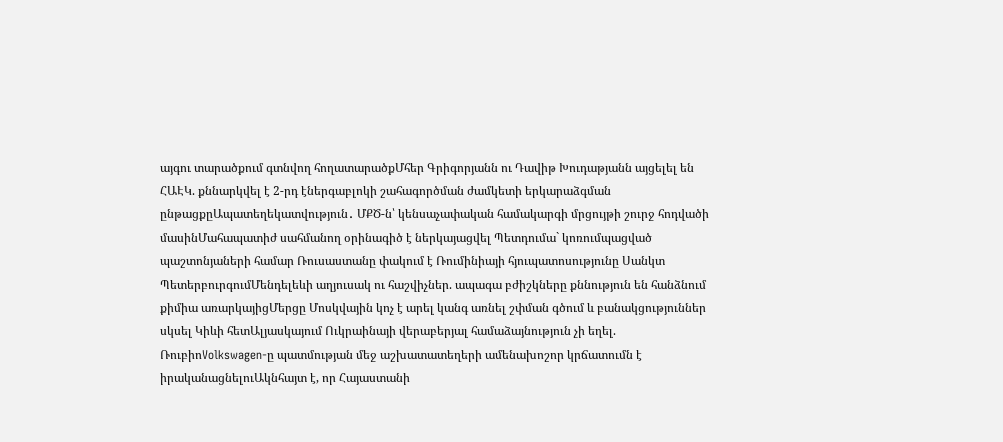այգու տարածքում գտնվող հողատարածքՄհեր Գրիգորյանն ու Դավիթ Խուդաթյանն այցելել են ՀԱԷԿ. քննարկվել է 2-րդ էներգաբլոկի շահագործման ժամկետի երկարաձգման ընթացքըԱպատեղեկատվություն․ ՄՔԾ-ն՝ կենսաչափական համակարգի մրցույթի շուրջ հոդվածի մասինՄահապատիժ սահմանող օրինագիծ է ներկայացվել Պետդումա` կոռումպացված պաշտոնյաների համար Ռուսաստանը փակում է Ռումինիայի հյուպատոսությունը Սանկտ ՊետերբուրգումՄենդելեևի աղյուսակ ու հաշվիչներ. ապագա բժիշկները քննություն են հանձնում քիմիա առարկայիցՄերցը Մոսկվային կոչ է արել կանգ առնել շփման գծում և բանակցություններ սկսել Կիևի հետԱլյասկայում Ուկրաինայի վերաբերյալ համաձայնություն չի եղել. ՌուբիոVolkswagen-ը պատմության մեջ աշխատատեղերի ամենախոշոր կրճատումն է իրականացնելուԱկնհայտ է, որ Հայաստանի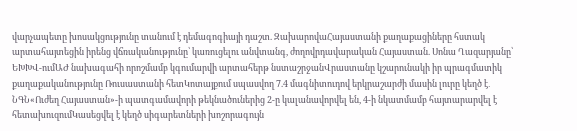վարչապետը խոսակցությունը տանում է դեմագոգիայի դաշտ. ԶախարովաՀայաստանի քաղաքացիները հստակ արտահայտեցին իրենց վճռականությունը՝ կառուցելու անվտանգ, ժողովրդավարական Հայաստան. Սոնա Ղազարյանը՝ ԵԽԽՎ-ումԱԺ նախագահի որոշմամբ կգումարվի արտահերթ նստաշրջանՎրաստանը կշարունակի իր պրագմատիկ քաղաքականությունը Ռուսաստանի հետԿոտայքում սպասվող 7.4 մագնիտուդով երկրաշարժի մասին լուրը կեղծ է․ ՆԳՆ«Ուժեղ Հայաստան»-ի պատգամավորի թեկնածուներից 2-ը կալանավորվել են, 4-ի նկատմամբ հայտարարվել է հետախուզումԿասեցվել է կեղծ սիգարետների խոշորագույն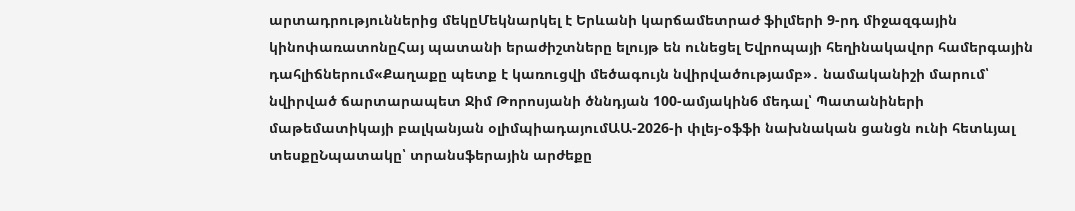արտադրություններից մեկըՄեկնարկել է Երևանի կարճամետրաժ ֆիլմերի 9-րդ միջազգային կինոփառատոնըՀայ պատանի երաժիշտները ելույթ են ունեցել Եվրոպայի հեղինակավոր համերգային դահլիճներում«Քաղաքը պետք է կառուցվի մեծագույն նվիրվածությամբ»․ նամականիշի մարում՝ նվիրված ճարտարապետ Ջիմ Թորոսյանի ծննդյան 100-ամյակին6 մեդալ՝ Պատանիների մաթեմատիկայի բալկանյան օլիմպիադայումԱԱ-2026-ի փլեյ-օֆֆի նախնական ցանցն ունի հետևյալ տեսքըՆպատակը՝ տրանսֆերային արժեքը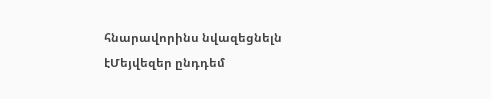հնարավորինս նվազեցնելն էՄեյվեզեր ընդդեմ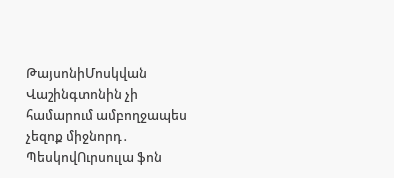ԹայսոնիՄոսկվան Վաշինգտոնին չի համարում ամբողջապես չեզոք միջնորդ․ ՊեսկովՈւրսուլա ֆոն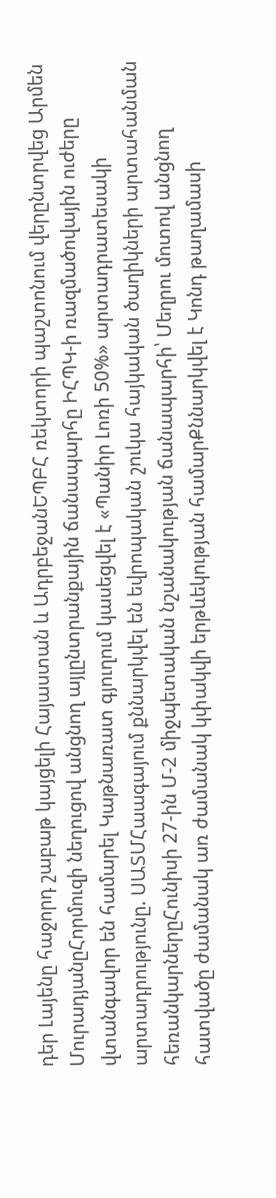դեր Լայենը հաջորդ շաբաթ կայցելի Հայաստան և ԱդրբեջանԵՊԲՀ ռեկտորի պաշտոնում վերընտրվեց Արմեն ՄուրադյանըՀորմուզի նեղուցով անցնող այլընտրանքային ճանապարհը ԻՀՊԿ-ի ռազմածովային ուժերը վտանգավոր են համարել Կաթնառատ գյուղում կասեցվել է «Պանիր Լոռի 50%» արտադրատեսակի արտադրությունը. ՍԱՏՄՀաագայում քննարկվել են եվրոպական շուկա հայկական ծաղիկների արտահանման հեռանկարներըՀունիսի 27-ին Մ-2 միջպետական նշանակության ճանապարհի՝ Մեղրու մոտով անցնող հատվածը ժամանակ առ ժամանակ կփակվի երթևեկության համարՔննարկվել է Կոնդ թաղամասի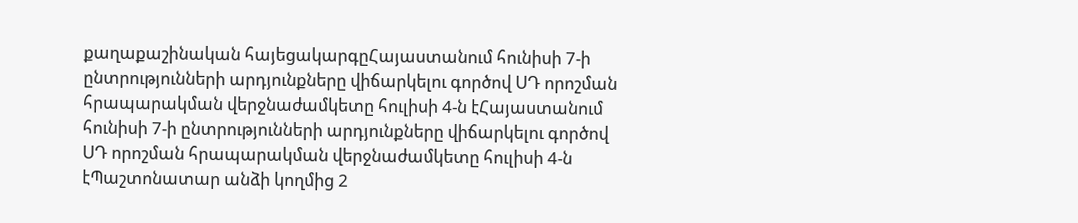քաղաքաշինական հայեցակարգըՀայաստանում հունիսի 7-ի ընտրությունների արդյունքները վիճարկելու գործով ՍԴ որոշման հրապարակման վերջնաժամկետը հուլիսի 4-ն էՀայաստանում հունիսի 7-ի ընտրությունների արդյունքները վիճարկելու գործով ՍԴ որոշման հրապարակման վերջնաժամկետը հուլիսի 4-ն էՊաշտոնատար անձի կողմից 2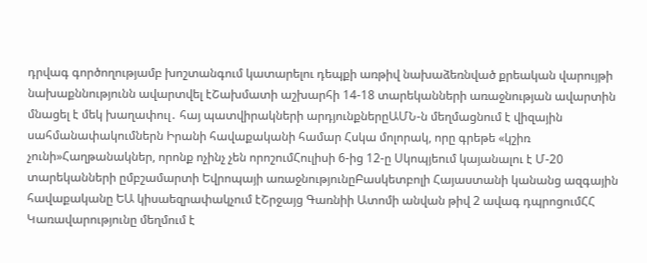դրվագ գործողությամբ խոշտանգում կատարելու դեպքի առթիվ նախաձեռնված քրեական վարույթի նախաքննությունն ավարտվել էՇախմատի աշխարհի 14-18 տարեկանների առաջնության ավարտին մնացել է մեկ խաղափուլ․ հայ պատվիրակների արդյունքներըԱՄՆ-ն մեղմացնում է վիզային սահմանափակումներն Իրանի հավաքականի համար Հսկա մոլորակ, որը գրեթե «կշիռ չունի»Հաղթանակներ, որոնք ոչինչ չեն որոշումՀուլիսի 6-ից 12-ը Սկոպյեում կայանալու է Մ-20 տարեկանների ըմբշամարտի Եվրոպայի առաջնությունըԲասկետբոլի Հայաստանի կանանց ազգային հավաքականը ԵԱ կիսաեզրափակչում էՇրջայց Գառնիի Ատոմի անվան թիվ 2 ավագ դպրոցումՀՀ Կառավարությունը մեղմում է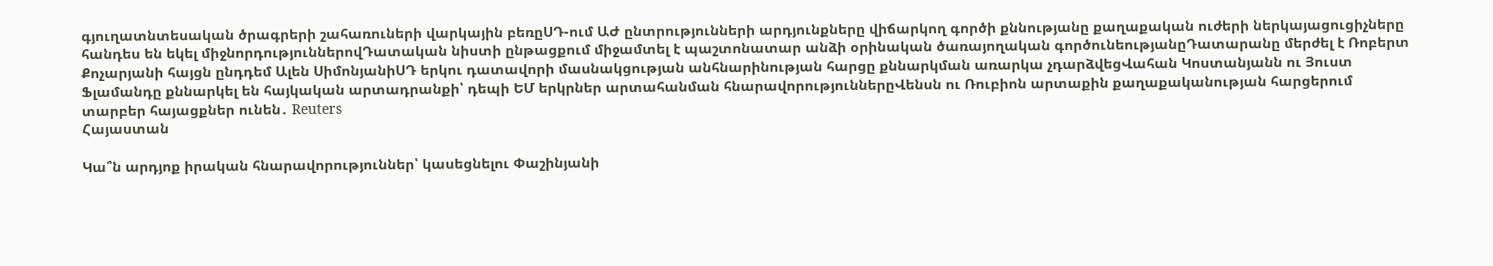գյուղատնտեսական ծրագրերի շահառուների վարկային բեռըՍԴ-ում ԱԺ ընտրությունների արդյունքները վիճարկող գործի քննությանը քաղաքական ուժերի ներկայացուցիչները հանդես են եկել միջնորդություններովԴատական նիստի ընթացքում միջամտել է պաշտոնատար անձի օրինական ծառայողական գործունեությանըԴատարանը մերժել է Ռոբերտ Քոչարյանի հայցն ընդդեմ Ալեն ՍիմոնյանիՍԴ երկու դատավորի մասնակցության անհնարինության հարցը քննարկման առարկա չդարձվեցՎահան Կոստանյանն ու Յուստ Ֆլամանդը քննարկել են հայկական արտադրանքի՝ դեպի ԵՄ երկրներ արտահանման հնարավորություններըՎենսն ու Ռուբիոն արտաքին քաղաքականության հարցերում տարբեր հայացքներ ունեն․ Reuters
Հայաստան

Կա՞ն արդյոք իրական հնարավորություններ՝ կասեցնելու Փաշինյանի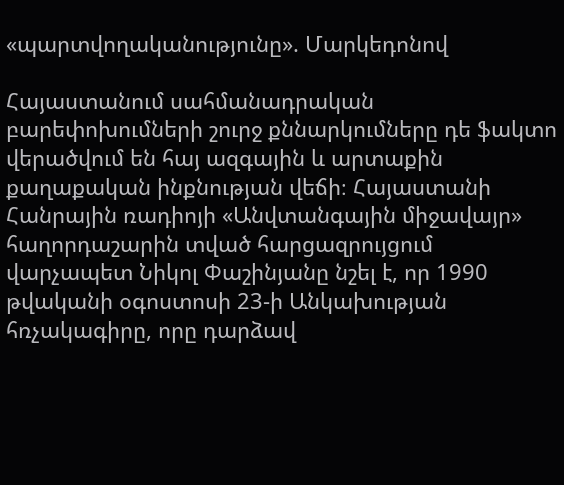«պարտվողականությունը». Մարկեդոնով

Հայաստանում սահմանադրական բարեփոխումների շուրջ քննարկումները դե ֆակտո վերածվում են հայ ազգային և արտաքին քաղաքական ինքնության վեճի։ Հայաստանի Հանրային ռադիոյի «Անվտանգային միջավայր» հաղորդաշարին տված հարցազրույցում վարչապետ Նիկոլ Փաշինյանը նշել է, որ 1990 թվականի օգոստոսի 23-ի Անկախության հռչակագիրը, որը դարձավ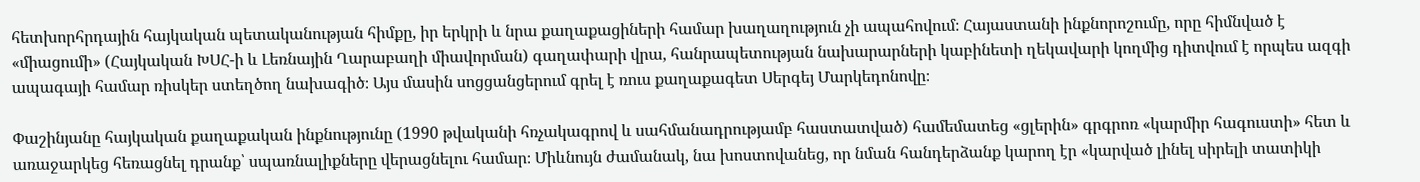հետխորհրդային հայկական պետականության հիմքը, իր երկրի և նրա քաղաքացիների համար խաղաղություն չի ապահովում։ Հայաստանի ինքնորոշումը, որը հիմնված է «միացումի» (Հայկական ԽՍՀ-ի և Լեռնային Ղարաբաղի միավորման) գաղափարի վրա, հանրապետության նախարարների կաբինետի ղեկավարի կողմից դիտվում է որպես ազգի ապագայի համար ռիսկեր ստեղծող նախագիծ։ Այս մասին սոցցանցերում գրել է ռուս քաղաքագետ Սերգեյ Մարկեդոնովը։

Փաշինյանը հայկական քաղաքական ինքնությունը (1990 թվականի հռչակագրով և սահմանադրությամբ հաստատված) համեմատեց «ցլերին» գրգրոռ «կարմիր հագուստի» հետ և առաջարկեց հեռացնել դրանք՝ սպառնալիքները վերացնելու համար։ Միևնույն ժամանակ, նա խոստովանեց, որ նման հանդերձանք կարող էր «կարված լինել սիրելի տատիկի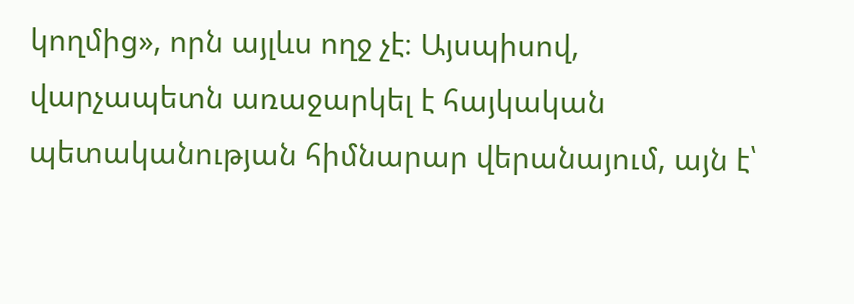կողմից», որն այլևս ողջ չէ։ Այսպիսով, վարչապետն առաջարկել է հայկական պետականության հիմնարար վերանայում, այն է՝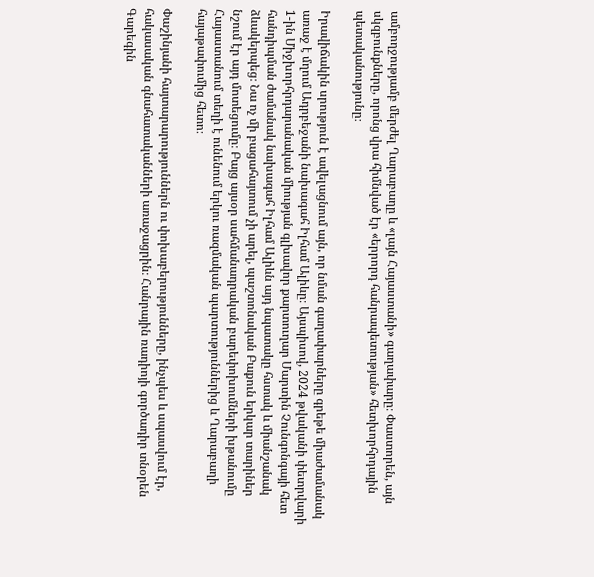ամբողջությամբ մերժել Ղարաբաղը և «լայն Հայաստանի» գաղափարը։ Փաստորեն, այն սկզբունքները, որոնց վրա հիմնված էր «երրորդ հանրապետության» հետխորհրդային պետականությունը։

Իրավիճակին սրություն է ավելացնում այն, որ նման գաղափարները գրեթե միաժամանակ առաջ է մղում Ադրբեջանի նախագահ Իլհամ Ալիևը։ Այսպիսով, 2024 թվականի փետրվարի 1-ին Միջխորհրդարանական միության գլխավոր քարտուղար Մարտին Չունգոնգայի հետ հանդիպման ժամանակ նախագահ Իլհամ Ալիևն այդ նպատակը հստակ և միանշանակ ձևակերպեց։ Նա ոչ մի բացահայտում չի արել, պաշտոնական Բաքուն երկար տարիներ նշում էր այդ մոտեցումը։ Բայց այսօր սահմանադրական բարեփոխումների խթանումը Հայաստանում տեղի է ունենում երկու ռազմական պարտություններից և Ղարաբաղի հայաթափումից հետո։

Փաշինյանի հայտարարություններն ու փոխաբերությունները, ինչպես և սպասվում էր, հակասական գնահատականների առաջացրին։ Հանրային ռադիոյի գործադիր տնօրեն Գարեգին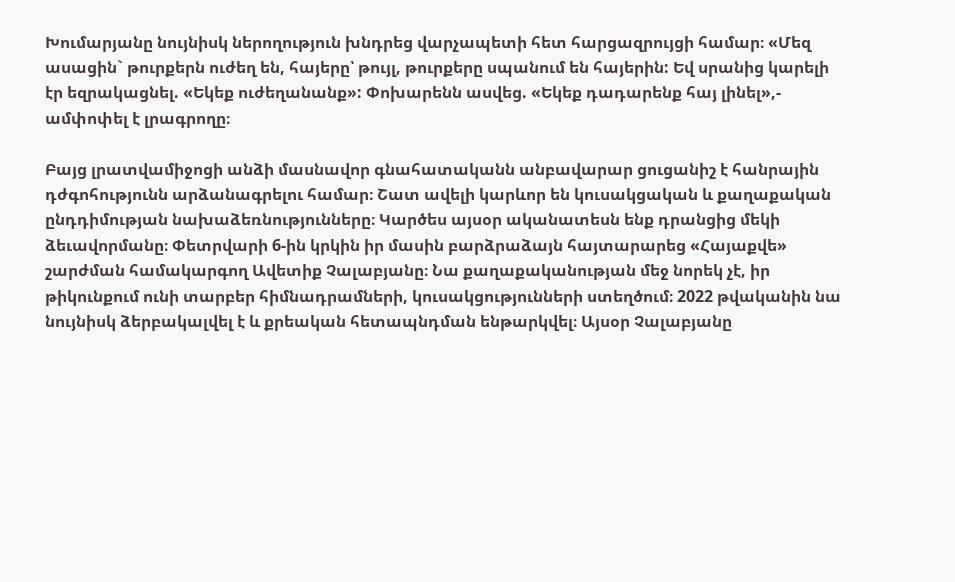Խումարյանը նույնիսկ ներողություն խնդրեց վարչապետի հետ հարցազրույցի համար։ «Մեզ ասացին` թուրքերն ուժեղ են, հայերը՝ թույլ, թուրքերը սպանում են հայերին: Եվ սրանից կարելի էր եզրակացնել. «Եկեք ուժեղանանք»: Փոխարենն ասվեց. «Եկեք դադարենք հայ լինել»,- ամփոփել է լրագրողը։

Բայց լրատվամիջոցի անձի մասնավոր գնահատականն անբավարար ցուցանիշ է հանրային դժգոհությունն արձանագրելու համար։ Շատ ավելի կարևոր են կուսակցական և քաղաքական ընդդիմության նախաձեռնությունները։ Կարծես այսօր ականատեսն ենք դրանցից մեկի ձեւավորմանը։ Փետրվարի 6-ին կրկին իր մասին բարձրաձայն հայտարարեց «Հայաքվե» շարժման համակարգող Ավետիք Չալաբյանը։ Նա քաղաքականության մեջ նորեկ չէ, իր թիկունքում ունի տարբեր հիմնադրամների, կուսակցությունների ստեղծում։ 2022 թվականին նա նույնիսկ ձերբակալվել է և քրեական հետապնդման ենթարկվել։ Այսօր Չալաբյանը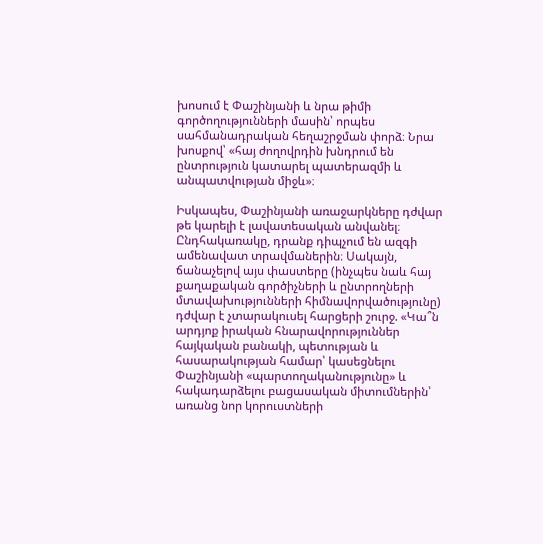խոսում է Փաշինյանի և նրա թիմի գործողությունների մասին՝ որպես սահմանադրական հեղաշրջման փորձ։ Նրա խոսքով՝ «հայ ժողովրդին խնդրում են ընտրություն կատարել պատերազմի և անպատվության միջև»։

Իսկապես, Փաշինյանի առաջարկները դժվար թե կարելի է լավատեսական անվանել։ Ընդհակառակը, դրանք դիպչում են ազգի ամենավատ տրավմաներին։ Սակայն, ճանաչելով այս փաստերը (ինչպես նաև հայ քաղաքական գործիչների և ընտրողների մտավախությունների հիմնավորվածությունը) դժվար է չտարակուսել հարցերի շուրջ. «Կա՞ն արդյոք իրական հնարավորություններ հայկական բանակի, պետության և հասարակության համար՝ կասեցնելու Փաշինյանի «պարտողականությունը» և հակադարձելու բացասական միտումներին՝ առանց նոր կորուստների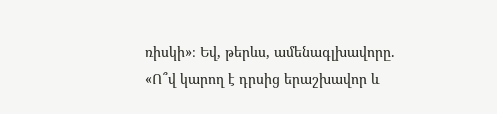ռիսկի»։ Եվ, թերևս, ամենագլխավորը. «Ո՞վ կարող է դրսից երաշխավոր և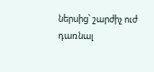ներսից՝ շարժիչ ուժ դառնալ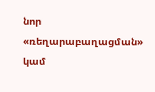նոր «ռեղարաբաղացման» կամ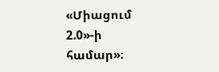«Միացում 2.0»-ի համար»։